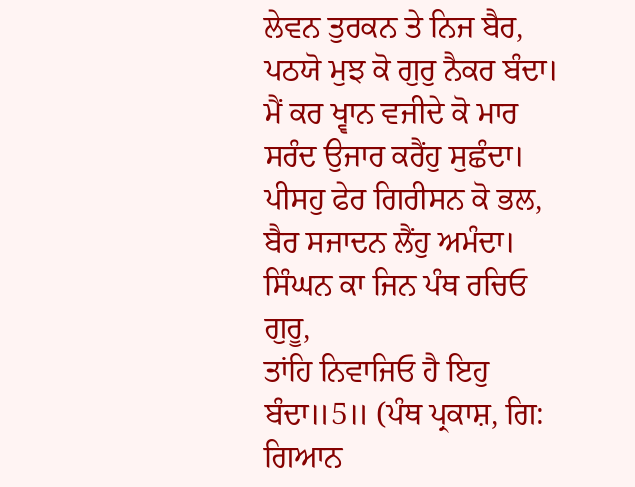ਲੇਵਨ ਤੁਰਕਨ ਤੇ ਨਿਜ ਬੈਰ,
ਪਠਯੋ ਮੁਝ ਕੋ ਗੁਰੁ ਨੈਕਰ ਬੰਦਾ।
ਮੈਂ ਕਰ ਖ੍ਵਾਨ ਵਜੀਦੇ ਕੋ ਮਾਰ
ਸਰੰਦ ਉਜਾਰ ਕਰੈਂਹੁ ਸੁਛੰਦਾ।
ਪੀਸਹੁ ਫੇਰ ਗਿਰੀਸਨ ਕੋ ਭਲ,
ਬੈਰ ਸਜਾਦਨ ਲੈਂਹੁ ਅਮੰਦਾ।
ਸਿੰਘਨ ਕਾ ਜਿਨ ਪੰਥ ਰਚਿਓ ਗੁਰੂ,
ਤਾਂਹਿ ਨਿਵਾਜਿਓ ਹੈ ਇਹੁ ਬੰਦਾ॥5॥ (ਪੰਥ ਪ੍ਰਕਾਸ਼, ਗਿ: ਗਿਆਨ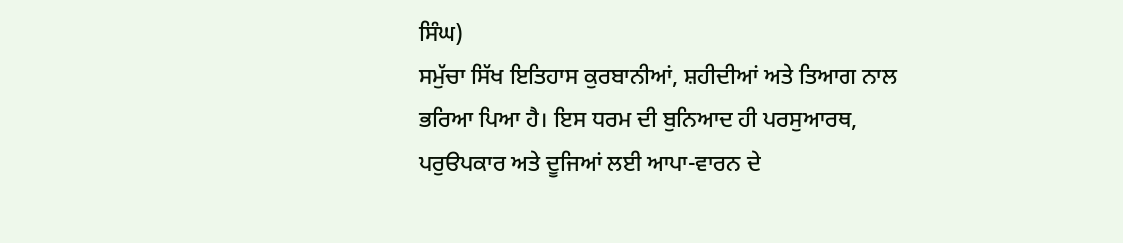ਸਿੰਘ)
ਸਮੁੱਚਾ ਸਿੱਖ ਇਤਿਹਾਸ ਕੁਰਬਾਨੀਆਂ, ਸ਼ਹੀਦੀਆਂ ਅਤੇ ਤਿਆਗ ਨਾਲ ਭਰਿਆ ਪਿਆ ਹੈ। ਇਸ ਧਰਮ ਦੀ ਬੁਨਿਆਦ ਹੀ ਪਰਸੁਆਰਥ, ਪਰੁੳਪਕਾਰ ਅਤੇ ਦੂਜਿਆਂ ਲਈ ਆਪਾ-ਵਾਰਨ ਦੇ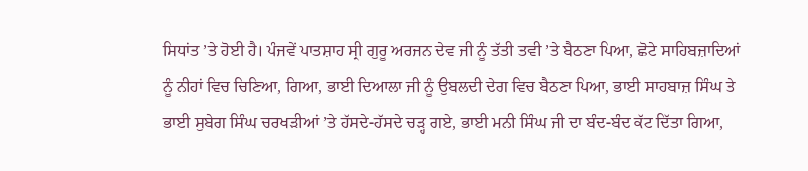ਸਿਧਾਂਤ ’ਤੇ ਹੋਈ ਹੈ। ਪੰਜਵੇਂ ਪਾਤਸ਼ਾਹ ਸ੍ਰੀ ਗੁਰੂ ਅਰਜਨ ਦੇਵ ਜੀ ਨੂੰ ਤੱਤੀ ਤਵੀ ’ਤੇ ਬੈਠਣਾ ਪਿਆ, ਛੋਟੇ ਸਾਹਿਬਜ਼ਾਦਿਆਂ ਨੂੰ ਨੀਹਾਂ ਵਿਚ ਚਿਣਿਆ, ਗਿਆ, ਭਾਈ ਦਿਆਲਾ ਜੀ ਨੂੰ ਉਬਲਦੀ ਦੇਗ ਵਿਚ ਬੈਠਣਾ ਪਿਆ, ਭਾਈ ਸਾਹਬਾਜ਼ ਸਿੰਘ ਤੇ ਭਾਈ ਸੁਬੇਗ ਸਿੰਘ ਚਰਖੜੀਆਂ ’ਤੇ ਹੱਸਦੇ-ਹੱਸਦੇ ਚੜ੍ਹ ਗਏ, ਭਾਈ ਮਨੀ ਸਿੰਘ ਜੀ ਦਾ ਬੰਦ-ਬੰਦ ਕੱਟ ਦਿੱਤਾ ਗਿਆ,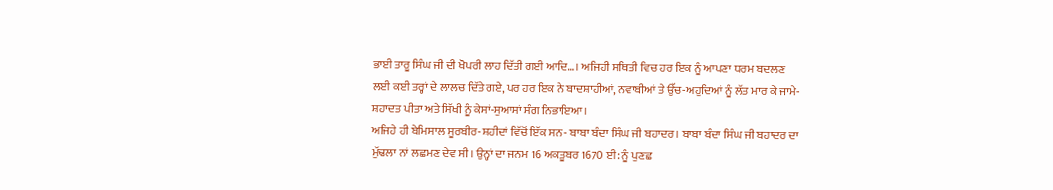ਭਾਈ ਤਾਰੂ ਸਿੰਘ ਜੀ ਦੀ ਖੋਪਰੀ ਲਾਹ ਦਿੱਤੀ ਗਈ ਆਦਿ…। ਅਜਿਹੀ ਸਥਿਤੀ ਵਿਚ ਹਰ ਇਕ ਨੂੰ ਆਪਣਾ ਧਰਮ ਬਦਲਣ ਲਈ ਕਈ ਤਰ੍ਹਾਂ ਦੇ ਲਾਲਚ ਦਿੱਤੇ ਗਏ, ਪਰ ਹਰ ਇਕ ਨੇ ਬਾਦਸ਼ਾਹੀਆਂ, ਨਵਾਬੀਆਂ ਤੇ ਉੱਚ-ਅਹੁਦਿਆਂ ਨੂੰ ਲੱਤ ਮਾਰ ਕੇ ਜਾਮੇ-ਸ਼ਹਾਦਤ ਪੀਤਾ ਅਤੇ ਸਿੱਖੀ ਨੂੰ ਕੇਸਾਂ-ਸੁਆਸਾਂ ਸੰਗ ਨਿਭਾਇਆ।
ਅਜਿਹੇ ਹੀ ਬੇਮਿਸਾਲ ਸੂਰਬੀਰ-ਸ਼ਹੀਦਾਂ ਵਿੱਚੋਂ ਇੱਕ ਸਨ- ਬਾਬਾ ਬੰਦਾ ਸਿੰਘ ਜੀ ਬਹਾਦਰ। ਬਾਬਾ ਬੰਦਾ ਸਿੰਘ ਜੀ ਬਹਾਦਰ ਦਾ ਮੁੱਢਲਾ ਨਾਂ ਲਛਮਣ ਦੇਵ ਸੀ। ਉਨ੍ਹਾਂ ਦਾ ਜਨਮ 16 ਅਕਤੂਬਰ 1670 ਈ: ਨੂੰ ਪੁਣਛ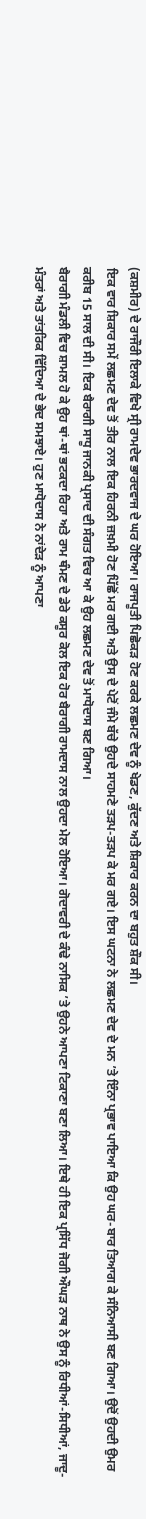(ਕਸ਼ਮੀਰ) ਦੇ ਰਾਜੌਰੀ ਇਲਾਕੇ ਵਿਖੇ ਸ੍ਰੀ ਰਾਮਦੇਵ ਭਾਰਦਵਾਜ ਦੇ ਘਰ ਹੋਇਆ। ਰਾਜਪੂਤੀ ਪਿਛੋਕੜ ਹੋਣ ਕਰਕੇ ਲਛਮਣ ਦੇਵ ਨੂੰ ਖੇਡਣ, ਕੁੱਦਣ ਅਤੇ ਸ਼ਿਕਾਰ ਕਰਨ ਦਾ ਬਹੁਤ ਸ਼ੌਕ ਸੀ।
ਇਕ ਵਾਰ ਸ਼ਿਕਾਰ ਸਮੇਂ ਲਛਮਣ ਦੇਵ ਤੋਂ ਤੀਰ ਨਾਲ ਇਕ ਹਿਰਨੀ ਜ਼ਖ਼ਮੀ ਹੋਣ ਪਿੱਛੋਂ ਮਰ ਗਈ ਅਤੇ ਉਸ ਦੇ ਪੇਟੋਂ ਜੰਮੇ ਬੱਚੇ ਉਹਦੇ ਸਾਹਮਣੇ ਤੜਪ-ਤੜਪ ਕੇ ਮਰ ਗਏ। ਇਸ ਘਟਨਾ ਨੇ ਲਛਮਣ ਦੇਵ ਦੇ ਮਨ ’ਤੇ ਇੰਨਾ ਪ੍ਰਭਾਵ ਪਾਇਆ ਕਿ ਉਹ ਘਰ-ਬਾਰ ਤਿਆਗ ਕੇ ਸੰਨਿਆਸੀ ਬਣ ਗਿਆ। ਉਦੋਂ ਉਹਦੀ ਉਮਰ ਕਰੀਬ 15 ਸਾਲ ਦੀ ਸੀ। ਇਕ ਬੈਰਾਗੀ ਸਾਧੂ ਜਾਨਕੀ ਪ੍ਰਸਾਦ ਦੀ ਸੰਗਤ ਵਿਚ ਆ ਕੇ ਉਹ ਲਛਮਣ ਦੇਵ ਤੋਂ ਮਾਧੋਦਾਸ ਬਣ ਗਿਆ।
ਬੈਰਾਗੀ ਮੰਡਲੀ ਵਿਚ ਸ਼ਾਮਲ ਹੋ ਕੇ ਉਹ ਥਾਂ-ਥਾਂ ਭਟਕਦਾ ਰਿਹਾ ਅਤੇ ਰਾਮ ਥੰਮਣ ਦੇ ਡੇਰੇ ਕਸੂਰ ਕੋਲ ਇਕ ਹੋਰ ਬੈਰਾਗੀ ਰਾਮਦਾਸ ਨਾਲ ਉਹਦਾ ਮੇਲ ਹੋਇਆ। ਗੋਦਾਵਰੀ ਦੇ ਕੰਢੇ ਨਾਸਿਕ ’ਤੇ ਉਹਨੇ ਆਪਣਾ ਟਿਕਾਣਾ ਬਣਾ ਲਿਆ। ਇਥੇ ਹੀ ਇਕ ਪ੍ਰਸਿੱਧ ਜੋਗੀ ਔਘੜ ਨਾਥ ਨੇ ਉਸ ਨੂੰ ਰਿਧੀਆਂ-ਸਿਧੀਆਂ, ਜਾਦੂ-ਮੰਤਰਾਂ ਅਤੇ ਤਾਂਤਰਿਕ ਵਿੱਦਿਆ ਦੇ ਭੇਦ ਸਮਝਾਏ। ਹੁਣ ਮਾਧੋਦਾਸ ਨੇ ਨਾਂਦੇੜ ਨੂੰ ਆਪਣਾ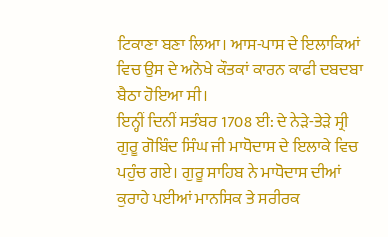ਟਿਕਾਣਾ ਬਣਾ ਲਿਆ। ਆਸ-ਪਾਸ ਦੇ ਇਲਾਕਿਆਂ ਵਿਚ ਉਸ ਦੇ ਅਨੋਖੇ ਕੌਤਕਾਂ ਕਾਰਨ ਕਾਫੀ ਦਬਦਬਾ ਬੈਠਾ ਹੋਇਆ ਸੀ।
ਇਨ੍ਹੀਂ ਦਿਨੀਂ ਸਤੰਬਰ 1708 ਈ: ਦੇ ਨੇੜੇ-ਤੇੜੇ ਸ੍ਰੀ ਗੁਰੂ ਗੋਬਿੰਦ ਸਿੰਘ ਜੀ ਮਾਧੋਦਾਸ ਦੇ ਇਲਾਕੇ ਵਿਚ ਪਹੁੰਚ ਗਏ। ਗੁਰੂ ਸਾਹਿਬ ਨੇ ਮਾਧੋਦਾਸ ਦੀਆਂ ਕੁਰਾਹੇ ਪਈਆਂ ਮਾਨਸਿਕ ਤੇ ਸਰੀਰਕ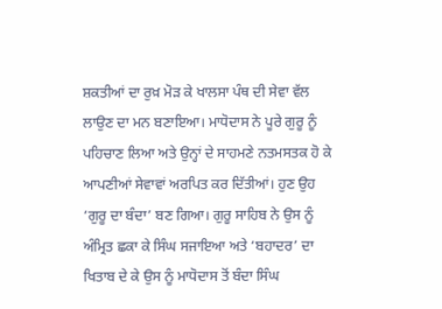ਸ਼ਕਤੀਆਂ ਦਾ ਰੁਖ਼ ਮੋੜ ਕੇ ਖਾਲਸਾ ਪੰਥ ਦੀ ਸੇਵਾ ਵੱਲ ਲਾਉਣ ਦਾ ਮਨ ਬਣਾਇਆ। ਮਾਧੋਦਾਸ ਨੇ ਪੂਰੇ ਗੁਰੂ ਨੂੰ ਪਹਿਚਾਣ ਲਿਆ ਅਤੇ ਉਨ੍ਹਾਂ ਦੇ ਸਾਹਮਣੇ ਨਤਮਸਤਕ ਹੋ ਕੇ ਆਪਣੀਆਂ ਸੇਵਾਵਾਂ ਅਰਪਿਤ ਕਰ ਦਿੱਤੀਆਂ। ਹੁਣ ਉਹ ‘ਗੁਰੂ ਦਾ ਬੰਦਾ’ ਬਣ ਗਿਆ। ਗੁਰੂ ਸਾਹਿਬ ਨੇ ਉਸ ਨੂੰ ਅੰਮ੍ਰਿਤ ਛਕਾ ਕੇ ਸਿੰਘ ਸਜਾਇਆ ਅਤੇ ‘ਬਹਾਦਰ’ ਦਾ ਖਿਤਾਬ ਦੇ ਕੇ ਉਸ ਨੂੰ ਮਾਧੋਦਾਸ ਤੋਂ ਬੰਦਾ ਸਿੰਘ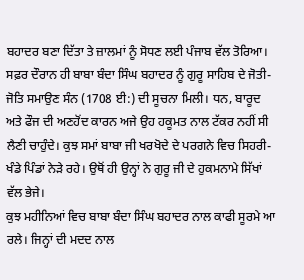ਬਹਾਦਰ ਬਣਾ ਦਿੱਤਾ ਤੇ ਜ਼ਾਲਮਾਂ ਨੂੰ ਸੋਧਣ ਲਈ ਪੰਜਾਬ ਵੱਲ ਤੋਰਿਆ।
ਸਫ਼ਰ ਦੌਰਾਨ ਹੀ ਬਾਬਾ ਬੰਦਾ ਸਿੰਘ ਬਹਾਦਰ ਨੂੰ ਗੁਰੂ ਸਾਹਿਬ ਦੇ ਜੋਤੀ-ਜੋਤਿ ਸਮਾਉਣ ਸੰਨ (1708 ਈ:) ਦੀ ਸੂਚਨਾ ਮਿਲੀ। ਧਨ, ਬਾਰੂਦ ਅਤੇ ਫੌਜ ਦੀ ਅਣਹੋਂਦ ਕਾਰਨ ਅਜੇ ਉਹ ਹਕੂਮਤ ਨਾਲ ਟੱਕਰ ਨਹੀਂ ਸੀ ਲੈਣੀ ਚਾਹੁੰਦੇ। ਕੁਝ ਸਮਾਂ ਬਾਬਾ ਜੀ ਖਰਖੋਦੇ ਦੇ ਪਰਗਨੇ ਵਿਚ ਸਿਹਰੀ-ਖੰਡੇ ਪਿੰਡਾਂ ਨੇੜੇ ਰਹੇ। ਉਥੋਂ ਹੀ ਉਨ੍ਹਾਂ ਨੇ ਗੁਰੂ ਜੀ ਦੇ ਹੁਕਮਨਾਮੇ ਸਿੱਖਾਂ ਵੱਲ ਭੇਜੇ।
ਕੁਝ ਮਹੀਨਿਆਂ ਵਿਚ ਬਾਬਾ ਬੰਦਾ ਸਿੰਘ ਬਹਾਦਰ ਨਾਲ ਕਾਫੀ ਸੂਰਮੇ ਆ ਰਲੇ। ਜਿਨ੍ਹਾਂ ਦੀ ਮਦਦ ਨਾਲ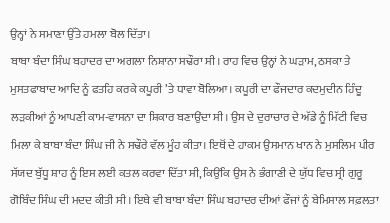ਉਨ੍ਹਾਂ ਨੇ ਸਮਾਣਾ ਉੱਤੇ ਹਮਲਾ ਬੋਲ ਦਿੱਤਾ।
ਬਾਬਾ ਬੰਦਾ ਸਿੰਘ ਬਹਾਦਰ ਦਾ ਅਗਲਾ ਨਿਸ਼ਾਨਾ ਸਢੌਰਾ ਸੀ। ਰਾਹ ਵਿਚ ਉਨ੍ਹਾਂ ਨੇ ਘੜਾਮ, ਠਸਕਾ ਤੇ ਮੁਸਤਫਾਬਾਦ ਆਦਿ ਨੂੰ ਫਤਹਿ ਕਰਕੇ ਕਪੂਰੀ ’ਤੇ ਧਾਵਾ ਬੋਲਿਆ। ਕਪੂਰੀ ਦਾ ਫੌਜਦਾਰ ਕਦਮੁਦੀਨ ਹਿੰਦੂ ਲੜਕੀਆਂ ਨੂੰ ਆਪਣੀ ਕਾਮ-ਵਾਸਨਾ ਦਾ ਸ਼ਿਕਾਰ ਬਣਾਉਂਦਾ ਸੀ। ਉਸ ਦੇ ਦੁਰਾਚਾਰ ਦੇ ਅੱਡੇ ਨੂੰ ਮਿੱਟੀ ਵਿਚ ਮਿਲਾ ਕੇ ਬਾਬਾ ਬੰਦਾ ਸਿੰਘ ਜੀ ਨੇ ਸਢੌਰੇ ਵੱਲ ਮੂੰਹ ਕੀਤਾ। ਇਥੋਂ ਦੇ ਹਾਕਮ ਉਸਮਾਨ ਖਾਨ ਨੇ ਮੁਸਲਿਮ ਪੀਰ ਸੱਯਦ ਬੁੱਧੂ ਸ਼ਾਹ ਨੂੰ ਇਸ ਲਈ ਕਤਲ ਕਰਵਾ ਦਿੱਤਾ ਸੀ, ਕਿਉਂਕਿ ਉਸ ਨੇ ਭੰਗਾਣੀ ਦੇ ਯੁੱਧ ਵਿਚ ਸ੍ਰੀ ਗੁਰੂ ਗੋਬਿੰਦ ਸਿੰਘ ਦੀ ਮਦਦ ਕੀਤੀ ਸੀ। ਇਥੇ ਵੀ ਬਾਬਾ ਬੰਦਾ ਸਿੰਘ ਬਹਾਦਰ ਦੀਆਂ ਫੌਜਾਂ ਨੂੰ ਬੇਮਿਸਾਲ ਸਫ਼ਲਤਾ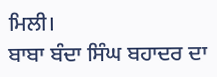ਮਿਲੀ।
ਬਾਬਾ ਬੰਦਾ ਸਿੰਘ ਬਹਾਦਰ ਦਾ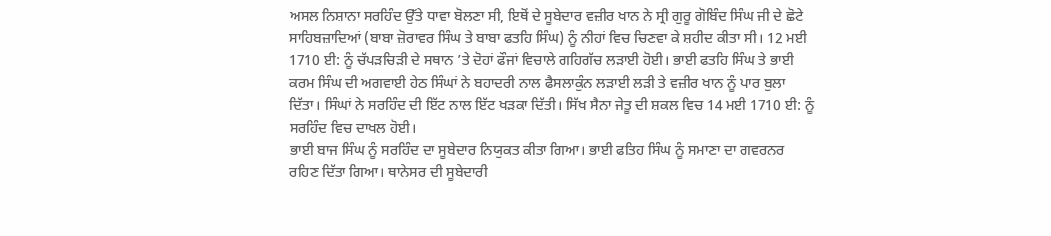ਅਸਲ ਨਿਸ਼ਾਨਾ ਸਰਹਿੰਦ ਉੱਤੇ ਧਾਵਾ ਬੋਲਣਾ ਸੀ, ਇਥੋਂ ਦੇ ਸੂਬੇਦਾਰ ਵਜ਼ੀਰ ਖਾਨ ਨੇ ਸ੍ਰੀ ਗੁਰੂ ਗੋਬਿੰਦ ਸਿੰਘ ਜੀ ਦੇ ਛੋਟੇ ਸਾਹਿਬਜ਼ਾਦਿਆਂ (ਬਾਬਾ ਜ਼ੋਰਾਵਰ ਸਿੰਘ ਤੇ ਬਾਬਾ ਫਤਹਿ ਸਿੰਘ) ਨੂੰ ਨੀਹਾਂ ਵਿਚ ਚਿਣਵਾ ਕੇ ਸ਼ਹੀਦ ਕੀਤਾ ਸੀ। 12 ਮਈ 1710 ਈ: ਨੂੰ ਚੱਪੜਚਿੜੀ ਦੇ ਸਥਾਨ ’ਤੇ ਦੋਹਾਂ ਫੌਜਾਂ ਵਿਚਾਲੇ ਗਹਿਗੱਚ ਲੜਾਈ ਹੋਈ। ਭਾਈ ਫਤਹਿ ਸਿੰਘ ਤੇ ਭਾਈ ਕਰਮ ਸਿੰਘ ਦੀ ਅਗਵਾਈ ਹੇਠ ਸਿੰਘਾਂ ਨੇ ਬਹਾਦਰੀ ਨਾਲ ਫੈਸਲਾਕੁੰਨ ਲੜਾਈ ਲੜੀ ਤੇ ਵਜ਼ੀਰ ਖਾਨ ਨੂੰ ਪਾਰ ਬੁਲਾ ਦਿੱਤਾ। ਸਿੰਘਾਂ ਨੇ ਸਰਹਿੰਦ ਦੀ ਇੱਟ ਨਾਲ ਇੱਟ ਖੜਕਾ ਦਿੱਤੀ। ਸਿੱਖ ਸੈਨਾ ਜੇਤੂ ਦੀ ਸ਼ਕਲ ਵਿਚ 14 ਮਈ 1710 ਈ: ਨੂੰ ਸਰਹਿੰਦ ਵਿਚ ਦਾਖਲ ਹੋਈ।
ਭਾਈ ਬਾਜ ਸਿੰਘ ਨੂੰ ਸਰਹਿੰਦ ਦਾ ਸੂਬੇਦਾਰ ਨਿਯੁਕਤ ਕੀਤਾ ਗਿਆ। ਭਾਈ ਫਤਿਹ ਸਿੰਘ ਨੂੰ ਸਮਾਣਾ ਦਾ ਗਵਰਨਰ ਰਹਿਣ ਦਿੱਤਾ ਗਿਆ। ਥਾਨੇਸਰ ਦੀ ਸੂਬੇਦਾਰੀ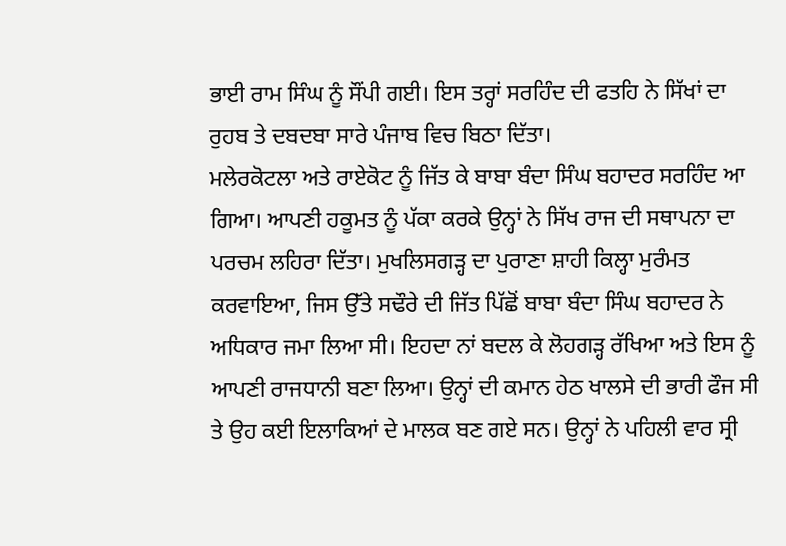ਭਾਈ ਰਾਮ ਸਿੰਘ ਨੂੰ ਸੌਂਪੀ ਗਈ। ਇਸ ਤਰ੍ਹਾਂ ਸਰਹਿੰਦ ਦੀ ਫਤਹਿ ਨੇ ਸਿੱਖਾਂ ਦਾ ਰੁਹਬ ਤੇ ਦਬਦਬਾ ਸਾਰੇ ਪੰਜਾਬ ਵਿਚ ਬਿਠਾ ਦਿੱਤਾ।
ਮਲੇਰਕੋਟਲਾ ਅਤੇ ਰਾਏਕੋਟ ਨੂੰ ਜਿੱਤ ਕੇ ਬਾਬਾ ਬੰਦਾ ਸਿੰਘ ਬਹਾਦਰ ਸਰਹਿੰਦ ਆ ਗਿਆ। ਆਪਣੀ ਹਕੂਮਤ ਨੂੰ ਪੱਕਾ ਕਰਕੇ ਉਨ੍ਹਾਂ ਨੇ ਸਿੱਖ ਰਾਜ ਦੀ ਸਥਾਪਨਾ ਦਾ ਪਰਚਮ ਲਹਿਰਾ ਦਿੱਤਾ। ਮੁਖਲਿਸਗੜ੍ਹ ਦਾ ਪੁਰਾਣਾ ਸ਼ਾਹੀ ਕਿਲ੍ਹਾ ਮੁਰੰਮਤ ਕਰਵਾਇਆ, ਜਿਸ ਉੱਤੇ ਸਢੌਰੇ ਦੀ ਜਿੱਤ ਪਿੱਛੋਂ ਬਾਬਾ ਬੰਦਾ ਸਿੰਘ ਬਹਾਦਰ ਨੇ ਅਧਿਕਾਰ ਜਮਾ ਲਿਆ ਸੀ। ਇਹਦਾ ਨਾਂ ਬਦਲ ਕੇ ਲੋਹਗੜ੍ਹ ਰੱਖਿਆ ਅਤੇ ਇਸ ਨੂੰ ਆਪਣੀ ਰਾਜਧਾਨੀ ਬਣਾ ਲਿਆ। ਉਨ੍ਹਾਂ ਦੀ ਕਮਾਨ ਹੇਠ ਖਾਲਸੇ ਦੀ ਭਾਰੀ ਫੌਜ ਸੀ ਤੇ ਉਹ ਕਈ ਇਲਾਕਿਆਂ ਦੇ ਮਾਲਕ ਬਣ ਗਏ ਸਨ। ਉਨ੍ਹਾਂ ਨੇ ਪਹਿਲੀ ਵਾਰ ਸ੍ਰੀ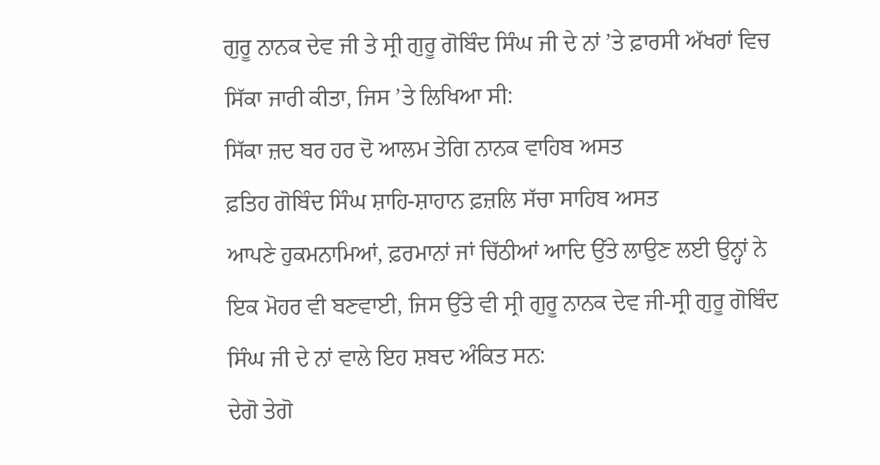ਗੁਰੂ ਨਾਨਕ ਦੇਵ ਜੀ ਤੇ ਸ੍ਰੀ ਗੁਰੂ ਗੋਬਿੰਦ ਸਿੰਘ ਜੀ ਦੇ ਨਾਂ ’ਤੇ ਫ਼ਾਰਸੀ ਅੱਖਰਾਂ ਵਿਚ ਸਿੱਕਾ ਜਾਰੀ ਕੀਤਾ, ਜਿਸ ’ਤੇ ਲਿਖਿਆ ਸੀ:
ਸਿੱਕਾ ਜ਼ਦ ਬਰ ਹਰ ਦੋ ਆਲਮ ਤੇਗਿ ਨਾਨਕ ਵਾਹਿਬ ਅਸਤ
ਫ਼ਤਿਹ ਗੋਬਿੰਦ ਸਿੰਘ ਸ਼ਾਹਿ-ਸ਼ਾਹਾਨ ਫ਼ਜ਼ਲਿ ਸੱਚਾ ਸਾਹਿਬ ਅਸਤ
ਆਪਣੇ ਹੁਕਮਨਾਮਿਆਂ, ਫ਼ਰਮਾਨਾਂ ਜਾਂ ਚਿੱਠੀਆਂ ਆਦਿ ਉੱਤੇ ਲਾਉਣ ਲਈ ਉਨ੍ਹਾਂ ਨੇ ਇਕ ਮੋਹਰ ਵੀ ਬਣਵਾਈ, ਜਿਸ ਉੱਤੇ ਵੀ ਸ੍ਰੀ ਗੁਰੂ ਨਾਨਕ ਦੇਵ ਜੀ-ਸ੍ਰੀ ਗੁਰੂ ਗੋਬਿੰਦ ਸਿੰਘ ਜੀ ਦੇ ਨਾਂ ਵਾਲੇ ਇਹ ਸ਼ਬਦ ਅੰਕਿਤ ਸਨ:
ਦੇਗੋ ਤੇਗੋ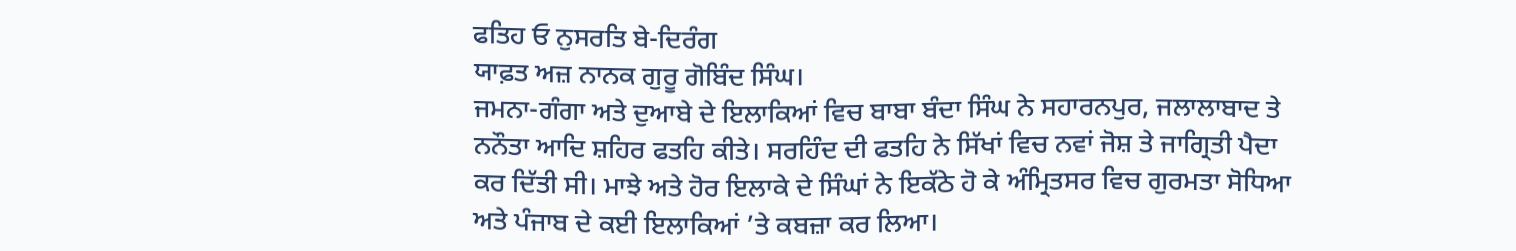ਫਤਿਹ ਓ ਨੁਸਰਤਿ ਬੇ-ਦਿਰੰਗ
ਯਾਫ਼ਤ ਅਜ਼ ਨਾਨਕ ਗੁਰੂ ਗੋਬਿੰਦ ਸਿੰਘ।
ਜਮਨਾ-ਗੰਗਾ ਅਤੇ ਦੁਆਬੇ ਦੇ ਇਲਾਕਿਆਂ ਵਿਚ ਬਾਬਾ ਬੰਦਾ ਸਿੰਘ ਨੇ ਸਹਾਰਨਪੁਰ, ਜਲਾਲਾਬਾਦ ਤੇ ਨਨੌਤਾ ਆਦਿ ਸ਼ਹਿਰ ਫਤਹਿ ਕੀਤੇ। ਸਰਹਿੰਦ ਦੀ ਫਤਹਿ ਨੇ ਸਿੱਖਾਂ ਵਿਚ ਨਵਾਂ ਜੋਸ਼ ਤੇ ਜਾਗ੍ਰਿਤੀ ਪੈਦਾ ਕਰ ਦਿੱਤੀ ਸੀ। ਮਾਝੇ ਅਤੇ ਹੋਰ ਇਲਾਕੇ ਦੇ ਸਿੰਘਾਂ ਨੇ ਇਕੱਠੇ ਹੋ ਕੇ ਅੰਮ੍ਰਿਤਸਰ ਵਿਚ ਗੁਰਮਤਾ ਸੋਧਿਆ ਅਤੇ ਪੰਜਾਬ ਦੇ ਕਈ ਇਲਾਕਿਆਂ ’ਤੇ ਕਬਜ਼ਾ ਕਰ ਲਿਆ।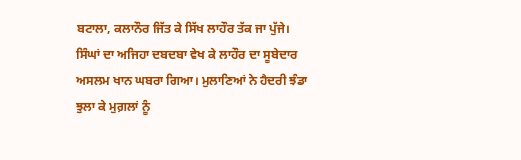ਬਟਾਲਾ, ਕਲਾਨੌਰ ਜਿੱਤ ਕੇ ਸਿੱਖ ਲਾਹੌਰ ਤੱਕ ਜਾ ਪੁੱਜੇ।
ਸਿੰਘਾਂ ਦਾ ਅਜਿਹਾ ਦਬਦਬਾ ਵੇਖ ਕੇ ਲਾਹੌਰ ਦਾ ਸੂਬੇਦਾਰ ਅਸਲਮ ਖਾਨ ਘਬਰਾ ਗਿਆ। ਮੁਲਾਣਿਆਂ ਨੇ ਹੈਦਰੀ ਝੰਡਾ ਝੁਲਾ ਕੇ ਮੁਗ਼ਲਾਂ ਨੂੰ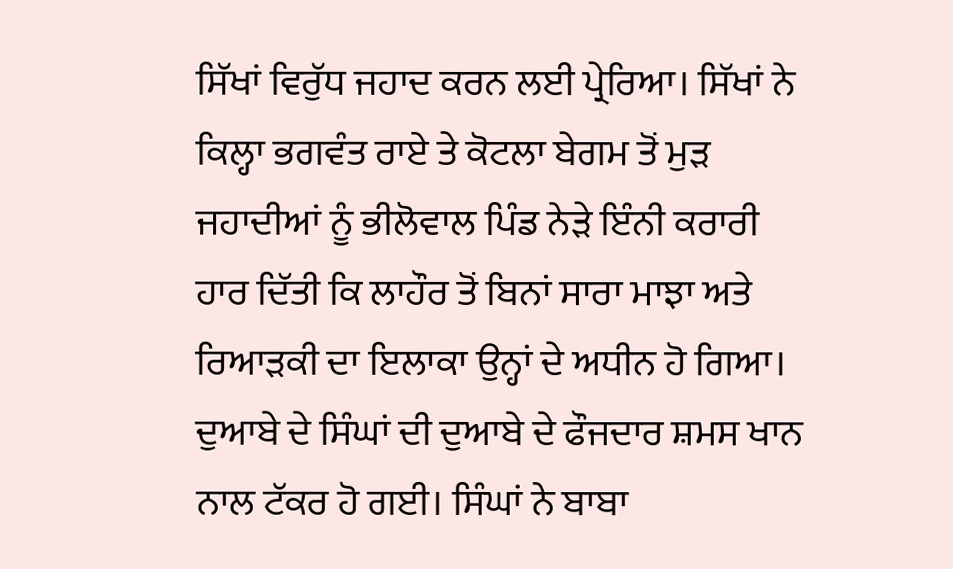ਸਿੱਖਾਂ ਵਿਰੁੱਧ ਜਹਾਦ ਕਰਨ ਲਈ ਪ੍ਰੇਰਿਆ। ਸਿੱਖਾਂ ਨੇ ਕਿਲ੍ਹਾ ਭਗਵੰਤ ਰਾਏ ਤੇ ਕੋਟਲਾ ਬੇਗਮ ਤੋਂ ਮੁੜ ਜਹਾਦੀਆਂ ਨੂੰ ਭੀਲੋਵਾਲ ਪਿੰਡ ਨੇੜੇ ਇੰਨੀ ਕਰਾਰੀ ਹਾਰ ਦਿੱਤੀ ਕਿ ਲਾਹੌਰ ਤੋਂ ਬਿਨਾਂ ਸਾਰਾ ਮਾਝਾ ਅਤੇ ਰਿਆੜਕੀ ਦਾ ਇਲਾਕਾ ਉਨ੍ਹਾਂ ਦੇ ਅਧੀਨ ਹੋ ਗਿਆ।
ਦੁਆਬੇ ਦੇ ਸਿੰਘਾਂ ਦੀ ਦੁਆਬੇ ਦੇ ਫੌਜਦਾਰ ਸ਼ਮਸ ਖਾਨ ਨਾਲ ਟੱਕਰ ਹੋ ਗਈ। ਸਿੰਘਾਂ ਨੇ ਬਾਬਾ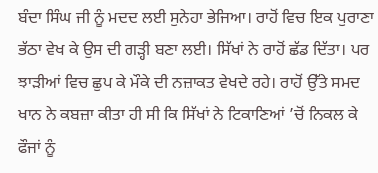ਬੰਦਾ ਸਿੰਘ ਜੀ ਨੂੰ ਮਦਦ ਲਈ ਸੁਨੇਹਾ ਭੇਜਿਆ। ਰਾਹੋਂ ਵਿਚ ਇਕ ਪੁਰਾਣਾ ਭੱਠਾ ਵੇਖ ਕੇ ਉਸ ਦੀ ਗੜ੍ਹੀ ਬਣਾ ਲਈ। ਸਿੱਖਾਂ ਨੇ ਰਾਹੋਂ ਛੱਡ ਦਿੱਤਾ। ਪਰ ਝਾੜੀਆਂ ਵਿਚ ਛੁਪ ਕੇ ਮੌਕੇ ਦੀ ਨਜ਼ਾਕਤ ਵੇਖਦੇ ਰਹੇ। ਰਾਹੋਂ ਉੱਤੇ ਸਮਦ ਖਾਨ ਨੇ ਕਬਜ਼ਾ ਕੀਤਾ ਹੀ ਸੀ ਕਿ ਸਿੱਖਾਂ ਨੇ ਟਿਕਾਣਿਆਂ ’ਚੋਂ ਨਿਕਲ ਕੇ ਫੌਜਾਂ ਨੂੰ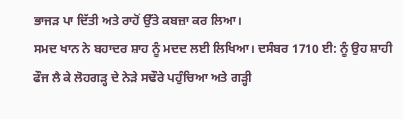ਭਾਜੜ ਪਾ ਦਿੱਤੀ ਅਤੇ ਰਾਹੋਂ ਉੱਤੇ ਕਬਜ਼ਾ ਕਰ ਲਿਆ।
ਸਮਦ ਖਾਨ ਨੇ ਬਹਾਦਰ ਸ਼ਾਹ ਨੂੰ ਮਦਦ ਲਈ ਲਿਖਿਆ। ਦਸੰਬਰ 1710 ਈ: ਨੂੰ ਉਹ ਸ਼ਾਹੀ ਫੌਜ ਲੈ ਕੇ ਲੋਹਗੜ੍ਹ ਦੇ ਨੇੜੇ ਸਢੌਰੇ ਪਹੁੰਚਿਆ ਅਤੇ ਗੜ੍ਹੀ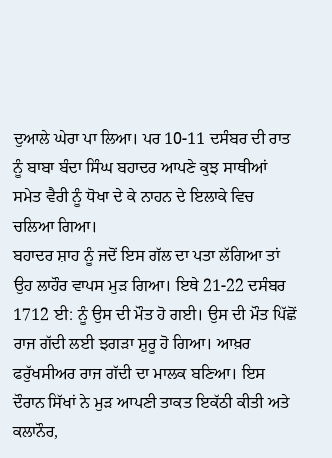ਦੁਆਲੇ ਘੇਰਾ ਪਾ ਲਿਆ। ਪਰ 10-11 ਦਸੰਬਰ ਦੀ ਰਾਤ ਨੂੰ ਬਾਬਾ ਬੰਦਾ ਸਿੰਘ ਬਹਾਦਰ ਆਪਣੇ ਕੁਝ ਸਾਥੀਆਂ ਸਮੇਤ ਵੈਰੀ ਨੂੰ ਧੋਖਾ ਦੇ ਕੇ ਨਾਹਨ ਦੇ ਇਲਾਕੇ ਵਿਚ ਚਲਿਆ ਗਿਆ।
ਬਹਾਦਰ ਸ਼ਾਹ ਨੂੰ ਜਦੋਂ ਇਸ ਗੱਲ ਦਾ ਪਤਾ ਲੱਗਿਆ ਤਾਂ ਉਹ ਲਾਹੌਰ ਵਾਪਸ ਮੁੜ ਗਿਆ। ਇਥੇ 21-22 ਦਸੰਬਰ 1712 ਈ: ਨੂੰ ਉਸ ਦੀ ਮੌਤ ਹੋ ਗਈ। ਉਸ ਦੀ ਮੌਤ ਪਿੱਛੋਂ ਰਾਜ ਗੱਦੀ ਲਈ ਝਗੜਾ ਸ਼ੁਰੂ ਹੋ ਗਿਆ। ਆਖ਼ਰ ਫਰੁੱਖਸੀਅਰ ਰਾਜ ਗੱਦੀ ਦਾ ਮਾਲਕ ਬਣਿਆ। ਇਸ ਦੌਰਾਨ ਸਿੱਖਾਂ ਨੇ ਮੁੜ ਆਪਣੀ ਤਾਕਤ ਇਕੱਠੀ ਕੀਤੀ ਅਤੇ ਕਲਾਨੌਰ,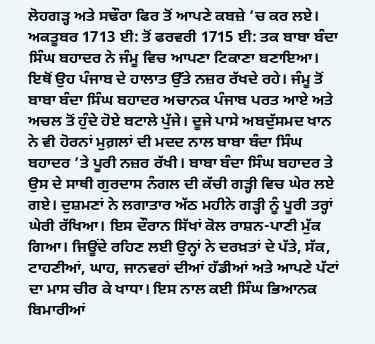ਲੋਹਗੜ੍ਹ ਅਤੇ ਸਢੌਰਾ ਫਿਰ ਤੋਂ ਆਪਣੇ ਕਬਜ਼ੇ ’ਚ ਕਰ ਲਏ।
ਅਕਤੂਬਰ 1713 ਈ: ਤੋਂ ਫਰਵਰੀ 1715 ਈ: ਤਕ ਬਾਬਾ ਬੰਦਾ ਸਿੰਘ ਬਹਾਦਰ ਨੇ ਜੰਮੂ ਵਿਚ ਆਪਣਾ ਟਿਕਾਣਾ ਬਣਾਇਆ। ਇਥੋਂ ਉਹ ਪੰਜਾਬ ਦੇ ਹਾਲਾਤ ਉੱਤੇ ਨਜ਼ਰ ਰੱਖਦੇ ਰਹੇ। ਜੰਮੂ ਤੋਂ ਬਾਬਾ ਬੰਦਾ ਸਿੰਘ ਬਹਾਦਰ ਅਚਾਨਕ ਪੰਜਾਬ ਪਰਤ ਆਏ ਅਤੇ ਅਚਲ ਤੋਂ ਹੁੰਦੇ ਹੋਏ ਬਟਾਲੇ ਪੁੱਜੇ। ਦੂਜੇ ਪਾਸੇ ਅਬਦੁੱਸਮਦ ਖਾਨ ਨੇ ਵੀ ਹੋਰਨਾਂ ਮੁਗ਼ਲਾਂ ਦੀ ਮਦਦ ਨਾਲ ਬਾਬਾ ਬੰਦਾ ਸਿੰਘ ਬਹਾਦਰ ’ਤੇ ਪੂਰੀ ਨਜ਼ਰ ਰੱਖੀ। ਬਾਬਾ ਬੰਦਾ ਸਿੰਘ ਬਹਾਦਰ ਤੇ ਉਸ ਦੇ ਸਾਥੀ ਗੁਰਦਾਸ ਨੰਗਲ ਦੀ ਕੱਚੀ ਗੜ੍ਹੀ ਵਿਚ ਘੇਰ ਲਏ ਗਏ। ਦੁਸ਼ਮਣਾਂ ਨੇ ਲਗਾਤਾਰ ਅੱਠ ਮਹੀਨੇ ਗੜ੍ਹੀ ਨੂੰ ਪੂਰੀ ਤਰ੍ਹਾਂ ਘੇਰੀ ਰੱਖਿਆ। ਇਸ ਦੌਰਾਨ ਸਿੱਖਾਂ ਕੋਲ ਰਾਸ਼ਨ-ਪਾਣੀ ਮੁੱਕ ਗਿਆ। ਜਿਊਂਦੇ ਰਹਿਣ ਲਈ ਉਨ੍ਹਾਂ ਨੇ ਦਰਖ਼ਤਾਂ ਦੇ ਪੱਤੇ, ਸੱਕ, ਟਾਹਣੀਆਂ, ਘਾਹ, ਜਾਨਵਰਾਂ ਦੀਆਂ ਹੱਡੀਆਂ ਅਤੇ ਆਪਣੇ ਪੱਟਾਂ ਦਾ ਮਾਸ ਚੀਰ ਕੇ ਖਾਧਾ। ਇਸ ਨਾਲ ਕਈ ਸਿੰਘ ਭਿਆਨਕ ਬਿਮਾਰੀਆਂ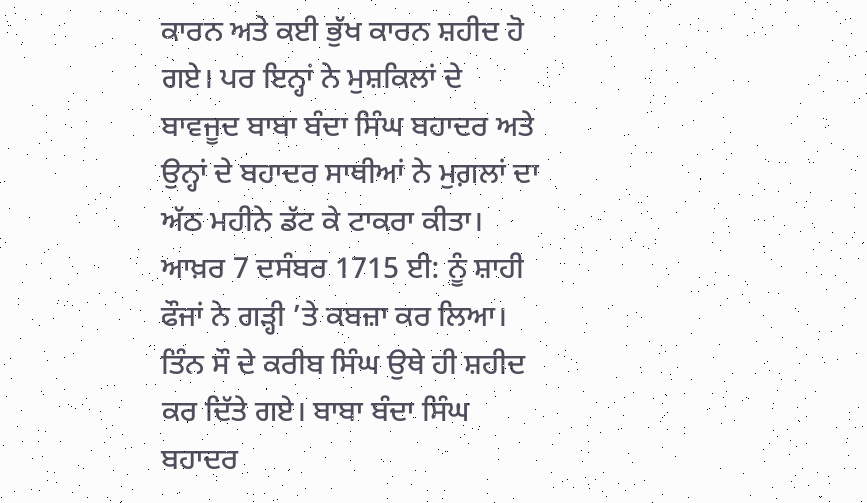ਕਾਰਨ ਅਤੇ ਕਈ ਭੁੱਖ ਕਾਰਨ ਸ਼ਹੀਦ ਹੋ ਗਏ। ਪਰ ਇਨ੍ਹਾਂ ਨੇ ਮੁਸ਼ਕਿਲਾਂ ਦੇ ਬਾਵਜੂਦ ਬਾਬਾ ਬੰਦਾ ਸਿੰਘ ਬਹਾਦਰ ਅਤੇ ਉਨ੍ਹਾਂ ਦੇ ਬਹਾਦਰ ਸਾਥੀਆਂ ਨੇ ਮੁਗ਼ਲਾਂ ਦਾ ਅੱਠ ਮਹੀਨੇ ਡੱਟ ਕੇ ਟਾਕਰਾ ਕੀਤਾ।
ਆਖ਼ਰ 7 ਦਸੰਬਰ 1715 ਈ: ਨੂੰ ਸ਼ਾਹੀ ਫੌਜਾਂ ਨੇ ਗੜ੍ਹੀ ’ਤੇ ਕਬਜ਼ਾ ਕਰ ਲਿਆ। ਤਿੰਨ ਸੌ ਦੇ ਕਰੀਬ ਸਿੰਘ ਉਥੇ ਹੀ ਸ਼ਹੀਦ ਕਰ ਦਿੱਤੇ ਗਏ। ਬਾਬਾ ਬੰਦਾ ਸਿੰਘ ਬਹਾਦਰ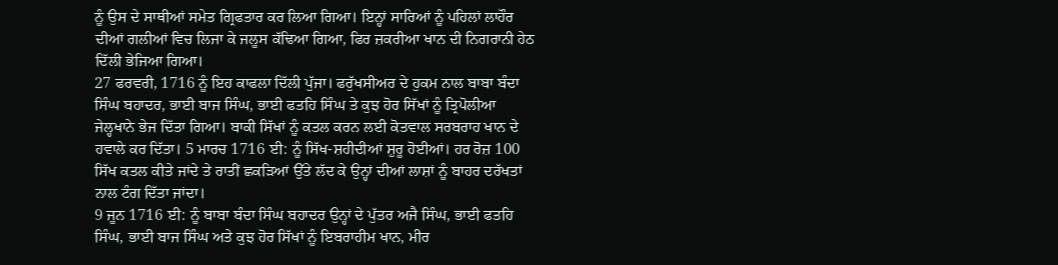ਨੂੰ ਉਸ ਦੇ ਸਾਥੀਆਂ ਸਮੇਤ ਗ੍ਰਿਫਤਾਰ ਕਰ ਲਿਆ ਗਿਆ। ਇਨ੍ਹਾਂ ਸਾਰਿਆਂ ਨੂੰ ਪਹਿਲਾਂ ਲਾਹੌਰ ਦੀਆਂ ਗਲੀਆਂ ਵਿਚ ਲਿਜਾ ਕੇ ਜਲੂਸ ਕੱਢਿਆ ਗਿਆ, ਫਿਰ ਜ਼ਕਰੀਆ ਖਾਨ ਦੀ ਨਿਗਰਾਨੀ ਹੇਠ ਦਿੱਲੀ ਭੇਜਿਆ ਗਿਆ।
27 ਫਰਵਰੀ, 1716 ਨੂੰ ਇਹ ਕਾਫਲਾ ਦਿੱਲੀ ਪੁੱਜਾ। ਫਰੁੱਖਸੀਅਰ ਦੇ ਹੁਕਮ ਨਾਲ ਬਾਬਾ ਬੰਦਾ ਸਿੰਘ ਬਹਾਦਰ, ਭਾਈ ਬਾਜ ਸਿੰਘ, ਭਾਈ ਫਤਹਿ ਸਿੰਘ ਤੇ ਕੁਝ ਹੋਰ ਸਿੱਖਾਂ ਨੂੰ ਤ੍ਰਿਪੋਲੀਆ ਜੇਲ੍ਹਖਾਨੇ ਭੇਜ ਦਿੱਤਾ ਗਿਆ। ਬਾਕੀ ਸਿੱਖਾਂ ਨੂੰ ਕਤਲ ਕਰਨ ਲਈ ਕੋਤਵਾਲ ਸਰਬਰਾਹ ਖਾਨ ਦੇ ਹਵਾਲੇ ਕਰ ਦਿੱਤਾ। 5 ਮਾਰਚ 1716 ਈ: ਨੂੰ ਸਿੱਖ-ਸ਼ਹੀਦੀਆਂ ਸ਼ੁਰੂ ਹੋਈਆਂ। ਹਰ ਰੋਜ਼ 100 ਸਿੱਖ ਕਤਲ ਕੀਤੇ ਜਾਂਦੇ ਤੇ ਰਾਤੀਂ ਛਕੜਿਆਂ ਉੱਤੇ ਲੱਦ ਕੇ ਉਨ੍ਹਾਂ ਦੀਆਂ ਲਾਸ਼ਾਂ ਨੂੰ ਬਾਹਰ ਦਰੱਖਤਾਂ ਨਾਲ ਟੰਗ ਦਿੱਤਾ ਜਾਂਦਾ।
9 ਜੂਨ 1716 ਈ: ਨੂੰ ਬਾਬਾ ਬੰਦਾ ਸਿੰਘ ਬਹਾਦਰ ਉਨ੍ਹਾਂ ਦੇ ਪੁੱਤਰ ਅਜੈ ਸਿੰਘ, ਭਾਈ ਫਤਹਿ ਸਿੰਘ, ਭਾਈ ਬਾਜ ਸਿੰਘ ਅਤੇ ਕੁਝ ਹੋਰ ਸਿੱਖਾਂ ਨੂੰ ਇਬਰਾਹੀਮ ਖਾਨ, ਮੀਰ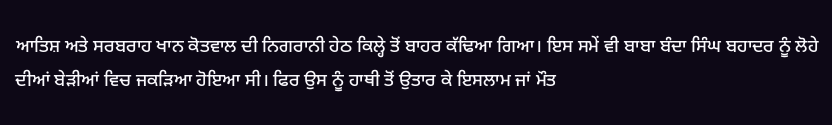ਆਤਿਸ਼ ਅਤੇ ਸਰਬਰਾਹ ਖਾਨ ਕੋਤਵਾਲ ਦੀ ਨਿਗਰਾਨੀ ਹੇਠ ਕਿਲ੍ਹੇ ਤੋਂ ਬਾਹਰ ਕੱਢਿਆ ਗਿਆ। ਇਸ ਸਮੇਂ ਵੀ ਬਾਬਾ ਬੰਦਾ ਸਿੰਘ ਬਹਾਦਰ ਨੂੰ ਲੋਹੇ ਦੀਆਂ ਬੇੜੀਆਂ ਵਿਚ ਜਕੜਿਆ ਹੋਇਆ ਸੀ। ਫਿਰ ਉਸ ਨੂੰ ਹਾਥੀ ਤੋਂ ਉਤਾਰ ਕੇ ਇਸਲਾਮ ਜਾਂ ਮੌਤ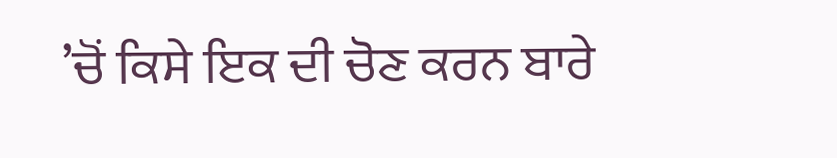’ਚੋਂ ਕਿਸੇ ਇਕ ਦੀ ਚੋਣ ਕਰਨ ਬਾਰੇ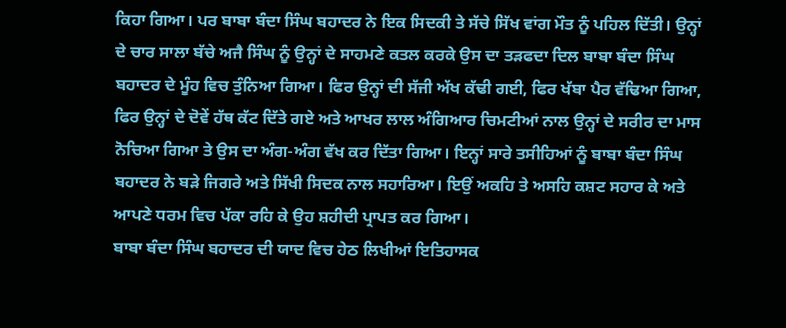ਕਿਹਾ ਗਿਆ। ਪਰ ਬਾਬਾ ਬੰਦਾ ਸਿੰਘ ਬਹਾਦਰ ਨੇ ਇਕ ਸਿਦਕੀ ਤੇ ਸੱਚੇ ਸਿੱਖ ਵਾਂਗ ਮੌਤ ਨੂੰ ਪਹਿਲ ਦਿੱਤੀ। ਉਨ੍ਹਾਂ ਦੇ ਚਾਰ ਸਾਲਾ ਬੱਚੇ ਅਜੈ ਸਿੰਘ ਨੂੰ ਉਨ੍ਹਾਂ ਦੇ ਸਾਹਮਣੇ ਕਤਲ ਕਰਕੇ ਉਸ ਦਾ ਤੜਫਦਾ ਦਿਲ ਬਾਬਾ ਬੰਦਾ ਸਿੰਘ ਬਹਾਦਰ ਦੇ ਮੂੰਹ ਵਿਚ ਤੁੰਨਿਆ ਗਿਆ। ਫਿਰ ਉਨ੍ਹਾਂ ਦੀ ਸੱਜੀ ਅੱਖ ਕੱਢੀ ਗਈ, ਫਿਰ ਖੱਬਾ ਪੈਰ ਵੱਢਿਆ ਗਿਆ, ਫਿਰ ਉਨ੍ਹਾਂ ਦੇ ਦੋਵੇਂ ਹੱਥ ਕੱਟ ਦਿੱਤੇ ਗਏ ਅਤੇ ਆਖਰ ਲਾਲ ਅੰਗਿਆਰ ਚਿਮਟੀਆਂ ਨਾਲ ਉਨ੍ਹਾਂ ਦੇ ਸਰੀਰ ਦਾ ਮਾਸ ਨੋਚਿਆ ਗਿਆ ਤੇ ਉਸ ਦਾ ਅੰਗ-ਅੰਗ ਵੱਖ ਕਰ ਦਿੱਤਾ ਗਿਆ। ਇਨ੍ਹਾਂ ਸਾਰੇ ਤਸੀਹਿਆਂ ਨੂੰ ਬਾਬਾ ਬੰਦਾ ਸਿੰਘ ਬਹਾਦਰ ਨੇ ਬੜੇ ਜਿਗਰੇ ਅਤੇ ਸਿੱਖੀ ਸਿਦਕ ਨਾਲ ਸਹਾਰਿਆ। ਇਉਂ ਅਕਹਿ ਤੇ ਅਸਹਿ ਕਸ਼ਟ ਸਹਾਰ ਕੇ ਅਤੇ ਆਪਣੇ ਧਰਮ ਵਿਚ ਪੱਕਾ ਰਹਿ ਕੇ ਉਹ ਸ਼ਹੀਦੀ ਪ੍ਰਾਪਤ ਕਰ ਗਿਆ।
ਬਾਬਾ ਬੰਦਾ ਸਿੰਘ ਬਹਾਦਰ ਦੀ ਯਾਦ ਵਿਚ ਹੇਠ ਲਿਖੀਆਂ ਇਤਿਹਾਸਕ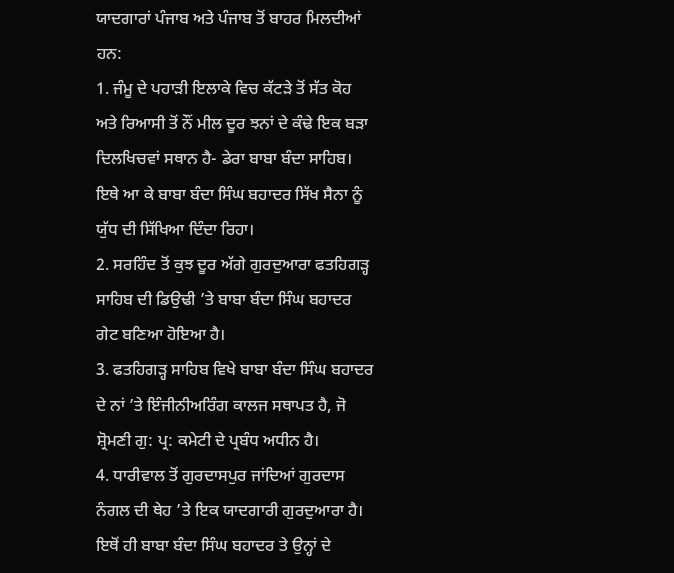ਯਾਦਗਾਰਾਂ ਪੰਜਾਬ ਅਤੇ ਪੰਜਾਬ ਤੋਂ ਬਾਹਰ ਮਿਲਦੀਆਂ ਹਨ:
1. ਜੰਮੂ ਦੇ ਪਹਾੜੀ ਇਲਾਕੇ ਵਿਚ ਕੱਟੜੇ ਤੋਂ ਸੱਤ ਕੋਹ ਅਤੇ ਰਿਆਸੀ ਤੋਂ ਨੌਂ ਮੀਲ ਦੂਰ ਝਨਾਂ ਦੇ ਕੰਢੇ ਇਕ ਬੜਾ ਦਿਲਖਿਚਵਾਂ ਸਥਾਨ ਹੈ- ਡੇਰਾ ਬਾਬਾ ਬੰਦਾ ਸਾਹਿਬ। ਇਥੇ ਆ ਕੇ ਬਾਬਾ ਬੰਦਾ ਸਿੰਘ ਬਹਾਦਰ ਸਿੱਖ ਸੈਨਾ ਨੂੰ ਯੁੱਧ ਦੀ ਸਿੱਖਿਆ ਦਿੰਦਾ ਰਿਹਾ।
2. ਸਰਹਿੰਦ ਤੋਂ ਕੁਝ ਦੂਰ ਅੱਗੇ ਗੁਰਦੁਆਰਾ ਫਤਹਿਗੜ੍ਹ ਸਾਹਿਬ ਦੀ ਡਿਉਢੀ ’ਤੇ ਬਾਬਾ ਬੰਦਾ ਸਿੰਘ ਬਹਾਦਰ ਗੇਟ ਬਣਿਆ ਹੋਇਆ ਹੈ।
3. ਫਤਹਿਗੜ੍ਹ ਸਾਹਿਬ ਵਿਖੇ ਬਾਬਾ ਬੰਦਾ ਸਿੰਘ ਬਹਾਦਰ ਦੇ ਨਾਂ ’ਤੇ ਇੰਜੀਨੀਅਰਿੰਗ ਕਾਲਜ ਸਥਾਪਤ ਹੈ, ਜੋ ਸ਼੍ਰੋਮਣੀ ਗੁ: ਪ੍ਰ: ਕਮੇਟੀ ਦੇ ਪ੍ਰਬੰਧ ਅਧੀਨ ਹੈ।
4. ਧਾਰੀਵਾਲ ਤੋਂ ਗੁਰਦਾਸਪੁਰ ਜਾਂਦਿਆਂ ਗੁਰਦਾਸ ਨੰਗਲ ਦੀ ਥੇਹ ’ਤੇ ਇਕ ਯਾਦਗਾਰੀ ਗੁਰਦੁਆਰਾ ਹੈ। ਇਥੋਂ ਹੀ ਬਾਬਾ ਬੰਦਾ ਸਿੰਘ ਬਹਾਦਰ ਤੇ ਉਨ੍ਹਾਂ ਦੇ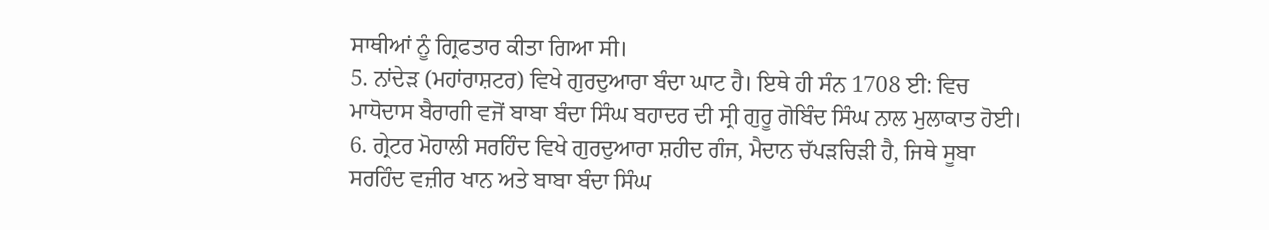ਸਾਥੀਆਂ ਨੂੰ ਗ੍ਰਿਫਤਾਰ ਕੀਤਾ ਗਿਆ ਸੀ।
5. ਨਾਂਦੇੜ (ਮਹਾਂਰਾਸ਼ਟਰ) ਵਿਖੇ ਗੁਰਦੁਆਰਾ ਬੰਦਾ ਘਾਟ ਹੈ। ਇਥੇ ਹੀ ਸੰਨ 1708 ਈ: ਵਿਚ ਮਾਧੋਦਾਸ ਬੈਰਾਗੀ ਵਜੋਂ ਬਾਬਾ ਬੰਦਾ ਸਿੰਘ ਬਹਾਦਰ ਦੀ ਸ੍ਰੀ ਗੁਰੂ ਗੋਬਿੰਦ ਸਿੰਘ ਨਾਲ ਮੁਲਾਕਾਤ ਹੋਈ।
6. ਗ੍ਰੇਟਰ ਮੋਹਾਲੀ ਸਰਹਿੰਦ ਵਿਖੇ ਗੁਰਦੁਆਰਾ ਸ਼ਹੀਦ ਗੰਜ, ਮੈਦਾਨ ਚੱਪੜਚਿੜੀ ਹੈ, ਜਿਥੇ ਸੂਬਾ ਸਰਹਿੰਦ ਵਜ਼ੀਰ ਖਾਨ ਅਤੇ ਬਾਬਾ ਬੰਦਾ ਸਿੰਘ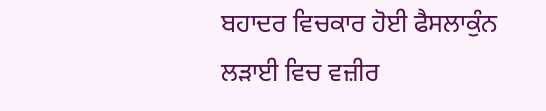ਬਹਾਦਰ ਵਿਚਕਾਰ ਹੋਈ ਫੈਸਲਾਕੁੰਨ ਲੜਾਈ ਵਿਚ ਵਜ਼ੀਰ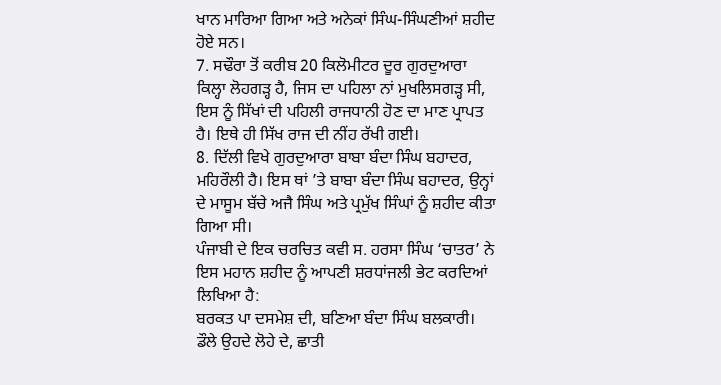ਖਾਨ ਮਾਰਿਆ ਗਿਆ ਅਤੇ ਅਨੇਕਾਂ ਸਿੰਘ-ਸਿੰਘਣੀਆਂ ਸ਼ਹੀਦ ਹੋਏ ਸਨ।
7. ਸਢੌਰਾ ਤੋਂ ਕਰੀਬ 20 ਕਿਲੋਮੀਟਰ ਦੂਰ ਗੁਰਦੁਆਰਾ ਕਿਲ੍ਹਾ ਲੋਹਗੜ੍ਹ ਹੈ, ਜਿਸ ਦਾ ਪਹਿਲਾ ਨਾਂ ਮੁਖਲਿਸਗੜ੍ਹ ਸੀ, ਇਸ ਨੂੰ ਸਿੱਖਾਂ ਦੀ ਪਹਿਲੀ ਰਾਜਧਾਨੀ ਹੋਣ ਦਾ ਮਾਣ ਪ੍ਰਾਪਤ ਹੈ। ਇਥੇ ਹੀ ਸਿੱਖ ਰਾਜ ਦੀ ਨੀਂਹ ਰੱਖੀ ਗਈ।
8. ਦਿੱਲੀ ਵਿਖੇ ਗੁਰਦੁਆਰਾ ਬਾਬਾ ਬੰਦਾ ਸਿੰਘ ਬਹਾਦਰ, ਮਹਿਰੌਲੀ ਹੈ। ਇਸ ਥਾਂ ’ਤੇ ਬਾਬਾ ਬੰਦਾ ਸਿੰਘ ਬਹਾਦਰ, ਉਨ੍ਹਾਂ ਦੇ ਮਾਸੂਮ ਬੱਚੇ ਅਜੈ ਸਿੰਘ ਅਤੇ ਪ੍ਰਮੁੱਖ ਸਿੰਘਾਂ ਨੂੰ ਸ਼ਹੀਦ ਕੀਤਾ ਗਿਆ ਸੀ।
ਪੰਜਾਬੀ ਦੇ ਇਕ ਚਰਚਿਤ ਕਵੀ ਸ. ਹਰਸਾ ਸਿੰਘ ‘ਚਾਤਰ’ ਨੇ ਇਸ ਮਹਾਨ ਸ਼ਹੀਦ ਨੂੰ ਆਪਣੀ ਸ਼ਰਧਾਂਜਲੀ ਭੇਟ ਕਰਦਿਆਂ ਲਿਖਿਆ ਹੈ:
ਬਰਕਤ ਪਾ ਦਸਮੇਸ਼ ਦੀ, ਬਣਿਆ ਬੰਦਾ ਸਿੰਘ ਬਲਕਾਰੀ।
ਡੌਲੇ ਉਹਦੇ ਲੋਹੇ ਦੇ, ਛਾਤੀ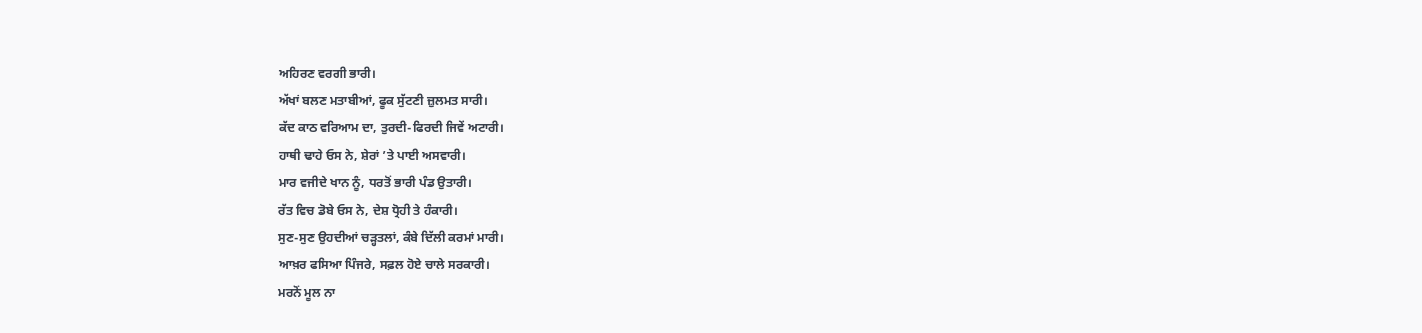ਅਹਿਰਣ ਵਰਗੀ ਭਾਰੀ।
ਅੱਖਾਂ ਬਲਣ ਮਤਾਬੀਆਂ, ਫੂਕ ਸੁੱਟਣੀ ਜ਼ੁਲਮਤ ਸਾਰੀ।
ਕੱਦ ਕਾਠ ਵਰਿਆਮ ਦਾ, ਤੁਰਦੀ-ਫਿਰਦੀ ਜਿਵੇਂ ਅਟਾਰੀ।
ਹਾਥੀ ਢਾਹੇ ਓਸ ਨੇ, ਸ਼ੇਰਾਂ ’ਤੇ ਪਾਈ ਅਸਵਾਰੀ।
ਮਾਰ ਵਜੀਦੇ ਖਾਨ ਨੂੰ, ਧਰਤੋਂ ਭਾਰੀ ਪੰਡ ਉਤਾਰੀ।
ਰੱਤ ਵਿਚ ਡੋਬੇ ਓਸ ਨੇ, ਦੇਸ਼ ਧ੍ਰੋਹੀ ਤੇ ਹੰਕਾਰੀ।
ਸੁਣ-ਸੁਣ ਉਹਦੀਆਂ ਚੜ੍ਹਤਲਾਂ, ਕੰਬੇ ਦਿੱਲੀ ਕਰਮਾਂ ਮਾਰੀ।
ਆਖ਼ਰ ਫਸਿਆ ਪਿੰਜਰੇ, ਸਫ਼ਲ ਹੋਏ ਚਾਲੇ ਸਰਕਾਰੀ।
ਮਰਨੋਂ ਮੂਲ ਨਾ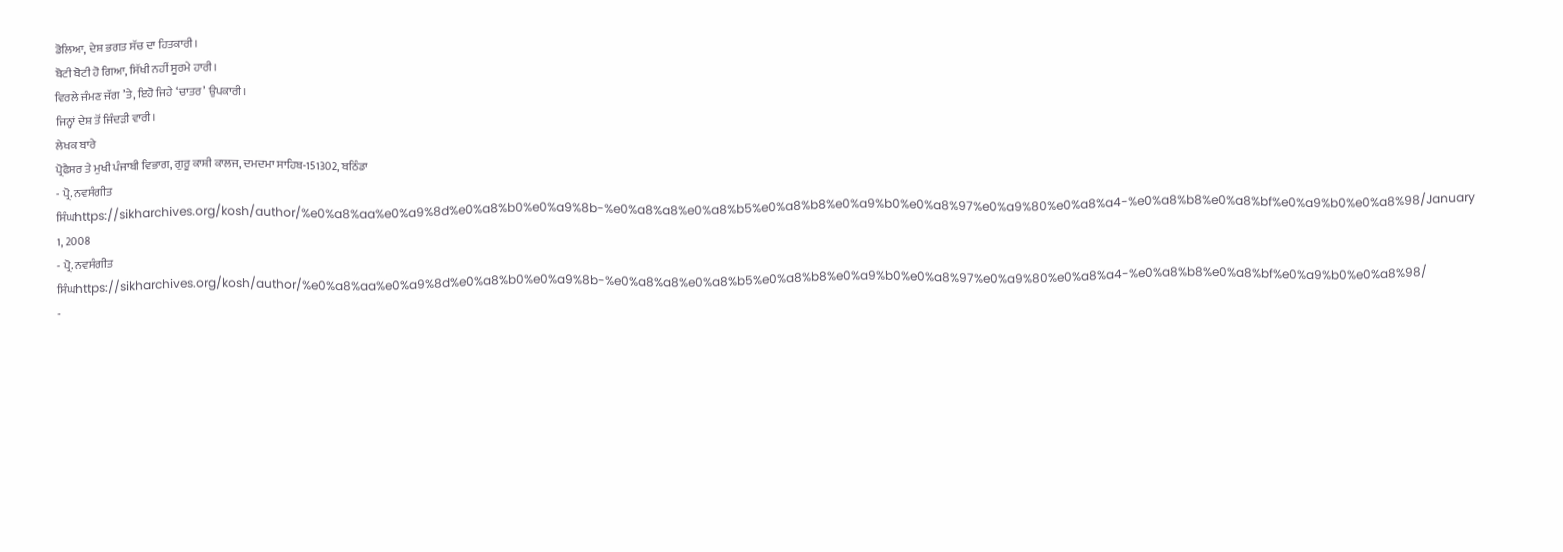ਡੋਲਿਆ, ਦੇਸ਼ ਭਗਤ ਸੱਚ ਦਾ ਹਿਤਕਾਰੀ।
ਬੋਟੀ ਬੋਟੀ ਹੋ ਗਿਆ, ਸਿੱਖੀ ਨਹੀਂ ਸੂਰਮੇ ਹਾਰੀ।
ਵਿਰਲੇ ਜੰਮਣ ਜੱਗ ’ਤੇ, ਇਹੋ ਜਿਹੇ ‘ਚਾਤਰ’ ਉਪਕਾਰੀ।
ਜਿਨ੍ਹਾਂ ਦੇਸ਼ ਤੋਂ ਜਿੰਦੜੀ ਵਾਰੀ।
ਲੇਖਕ ਬਾਰੇ
ਪ੍ਰੋਫੈਸਰ ਤੇ ਮੁਖੀ ਪੰਜਾਬੀ ਵਿਭਾਗ, ਗੁਰੂ ਕਾਸ਼ੀ ਕਾਲਜ, ਦਮਦਮਾ ਸਾਹਿਬ-151302, ਬਠਿੰਡਾ
- ਪ੍ਰੋ. ਨਵਸੰਗੀਤ ਸਿੰਘhttps://sikharchives.org/kosh/author/%e0%a8%aa%e0%a9%8d%e0%a8%b0%e0%a9%8b-%e0%a8%a8%e0%a8%b5%e0%a8%b8%e0%a9%b0%e0%a8%97%e0%a9%80%e0%a8%a4-%e0%a8%b8%e0%a8%bf%e0%a9%b0%e0%a8%98/January 1, 2008
- ਪ੍ਰੋ. ਨਵਸੰਗੀਤ ਸਿੰਘhttps://sikharchives.org/kosh/author/%e0%a8%aa%e0%a9%8d%e0%a8%b0%e0%a9%8b-%e0%a8%a8%e0%a8%b5%e0%a8%b8%e0%a9%b0%e0%a8%97%e0%a9%80%e0%a8%a4-%e0%a8%b8%e0%a8%bf%e0%a9%b0%e0%a8%98/
-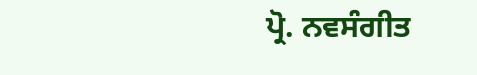ਪ੍ਰੋ. ਨਵਸੰਗੀਤ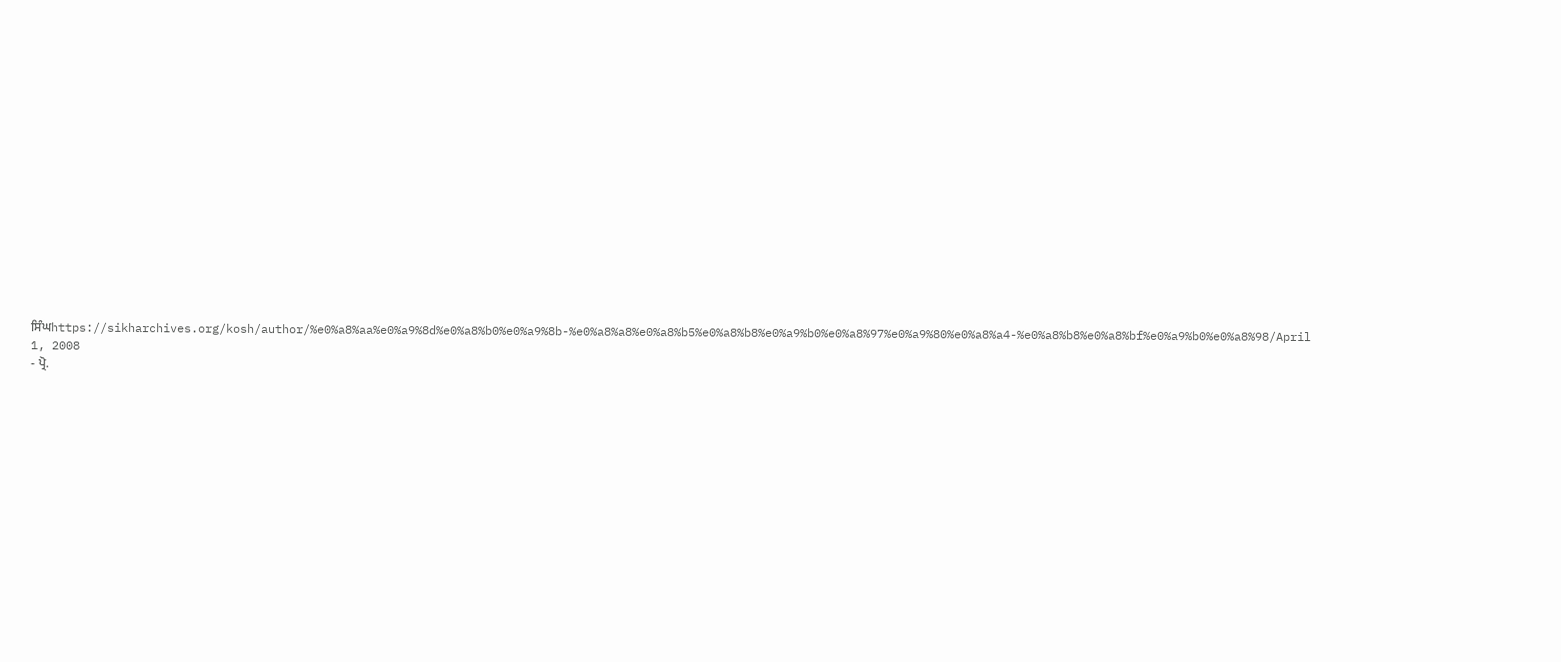ਸਿੰਘhttps://sikharchives.org/kosh/author/%e0%a8%aa%e0%a9%8d%e0%a8%b0%e0%a9%8b-%e0%a8%a8%e0%a8%b5%e0%a8%b8%e0%a9%b0%e0%a8%97%e0%a9%80%e0%a8%a4-%e0%a8%b8%e0%a8%bf%e0%a9%b0%e0%a8%98/April 1, 2008
- ਪ੍ਰੋ.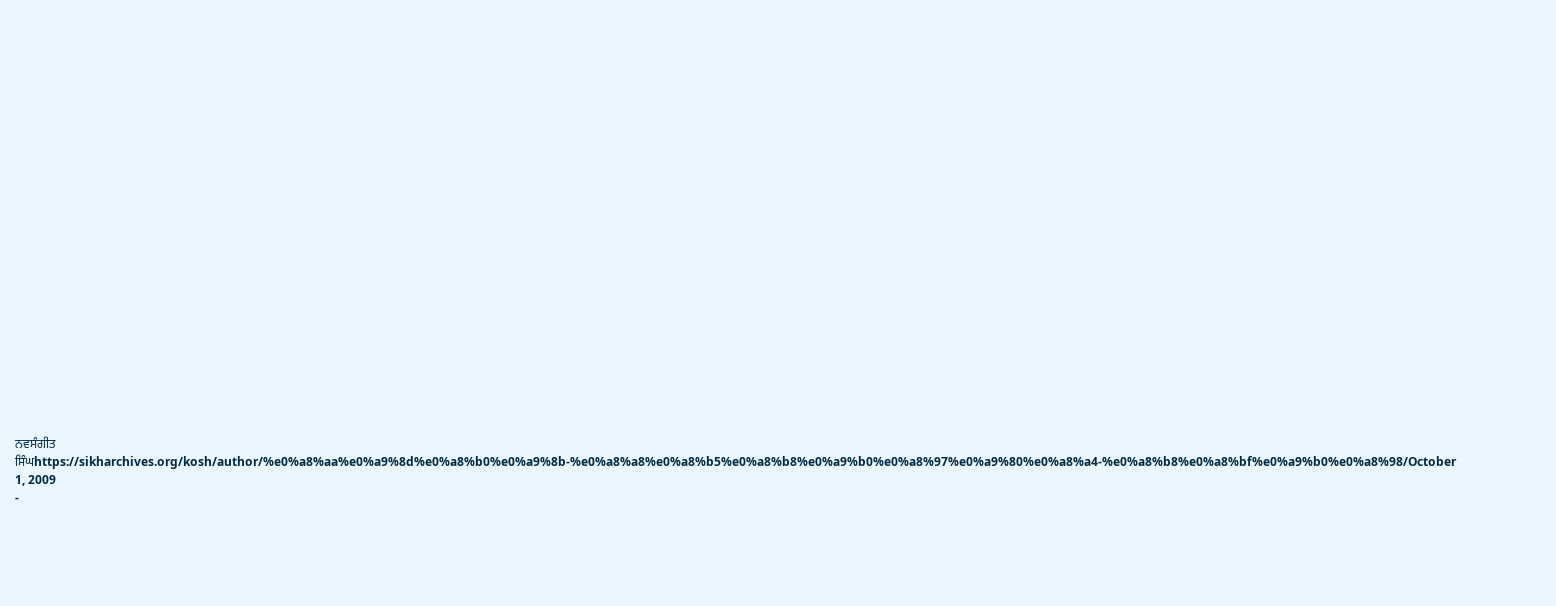ਨਵਸੰਗੀਤ ਸਿੰਘhttps://sikharchives.org/kosh/author/%e0%a8%aa%e0%a9%8d%e0%a8%b0%e0%a9%8b-%e0%a8%a8%e0%a8%b5%e0%a8%b8%e0%a9%b0%e0%a8%97%e0%a9%80%e0%a8%a4-%e0%a8%b8%e0%a8%bf%e0%a9%b0%e0%a8%98/October 1, 2009
-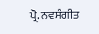ਪ੍ਰੋ. ਨਵਸੰਗੀਤ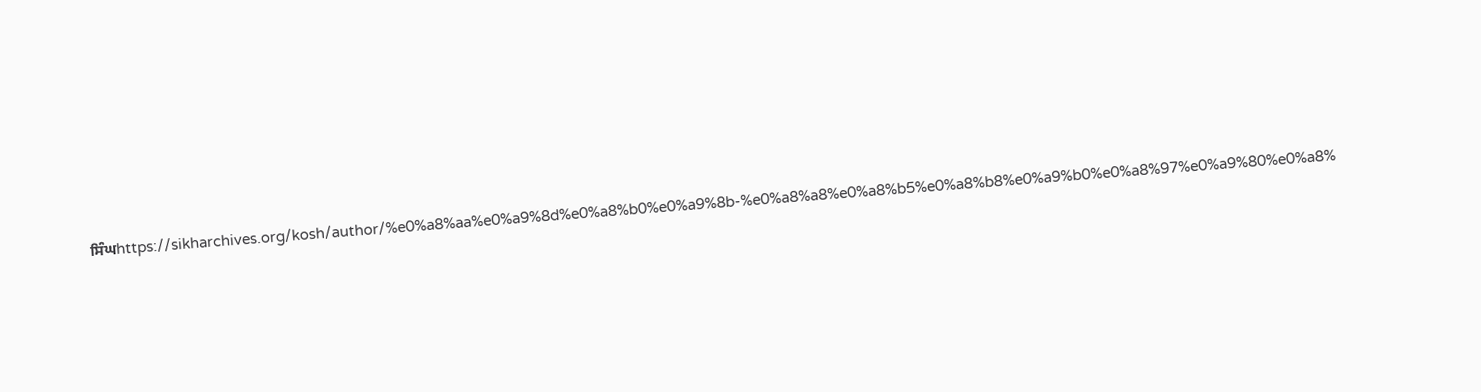ਸਿੰਘhttps://sikharchives.org/kosh/author/%e0%a8%aa%e0%a9%8d%e0%a8%b0%e0%a9%8b-%e0%a8%a8%e0%a8%b5%e0%a8%b8%e0%a9%b0%e0%a8%97%e0%a9%80%e0%a8%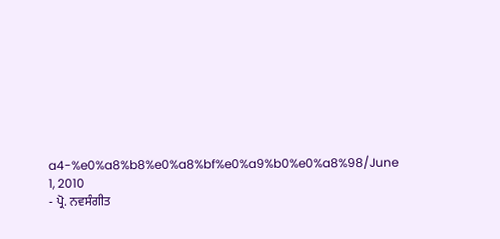a4-%e0%a8%b8%e0%a8%bf%e0%a9%b0%e0%a8%98/June 1, 2010
- ਪ੍ਰੋ. ਨਵਸੰਗੀਤ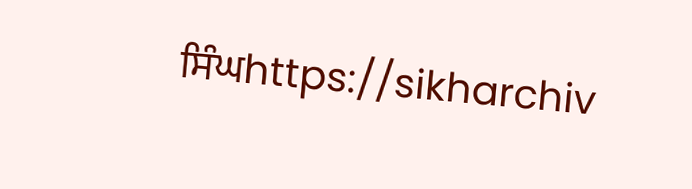ਸਿੰਘhttps://sikharchiv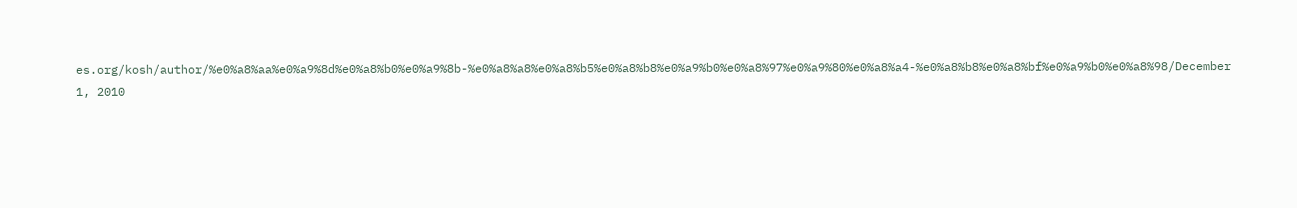es.org/kosh/author/%e0%a8%aa%e0%a9%8d%e0%a8%b0%e0%a9%8b-%e0%a8%a8%e0%a8%b5%e0%a8%b8%e0%a9%b0%e0%a8%97%e0%a9%80%e0%a8%a4-%e0%a8%b8%e0%a8%bf%e0%a9%b0%e0%a8%98/December 1, 2010